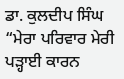ਡਾ. ਕੁਲਦੀਪ ਸਿੰਘ
“ਮੇਰਾ ਪਰਿਵਾਰ ਮੇਰੀ ਪੜ੍ਹਾਈ ਕਾਰਨ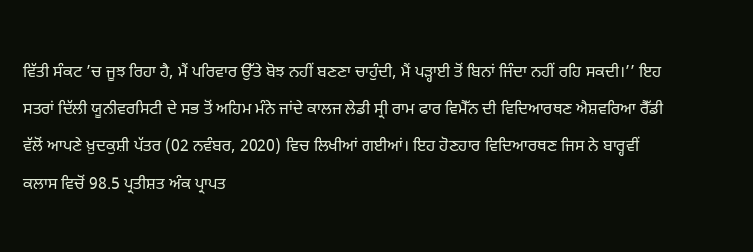ਵਿੱਤੀ ਸੰਕਟ ’ਚ ਜੂਝ ਰਿਹਾ ਹੈ, ਮੈਂ ਪਰਿਵਾਰ ਉੱਤੇ ਬੋਝ ਨਹੀਂ ਬਣਣਾ ਚਾਹੁੰਦੀ, ਮੈਂ ਪੜ੍ਹਾਈ ਤੋਂ ਬਿਨਾਂ ਜਿੰਦਾ ਨਹੀਂ ਰਹਿ ਸਕਦੀ।’’ ਇਹ ਸਤਰਾਂ ਦਿੱਲੀ ਯੂਨੀਵਰਸਿਟੀ ਦੇ ਸਭ ਤੋਂ ਅਹਿਮ ਮੰਨੇ ਜਾਂਦੇ ਕਾਲਜ ਲੇਡੀ ਸ੍ਰੀ ਰਾਮ ਫਾਰ ਵਿਮੈੱਨ ਦੀ ਵਿਦਿਆਰਥਣ ਐਸ਼ਵਰਿਆ ਰੈੱਡੀ ਵੱਲੋਂ ਆਪਣੇ ਖ਼ੁਦਕੁਸ਼ੀ ਪੱਤਰ (02 ਨਵੰਬਰ, 2020) ਵਿਚ ਲਿਖੀਆਂ ਗਈਆਂ। ਇਹ ਹੋਣਹਾਰ ਵਿਦਿਆਰਥਣ ਜਿਸ ਨੇ ਬਾਰ੍ਹਵੀਂ ਕਲਾਸ ਵਿਚੋਂ 98.5 ਪ੍ਰਤੀਸ਼ਤ ਅੰਕ ਪ੍ਰਾਪਤ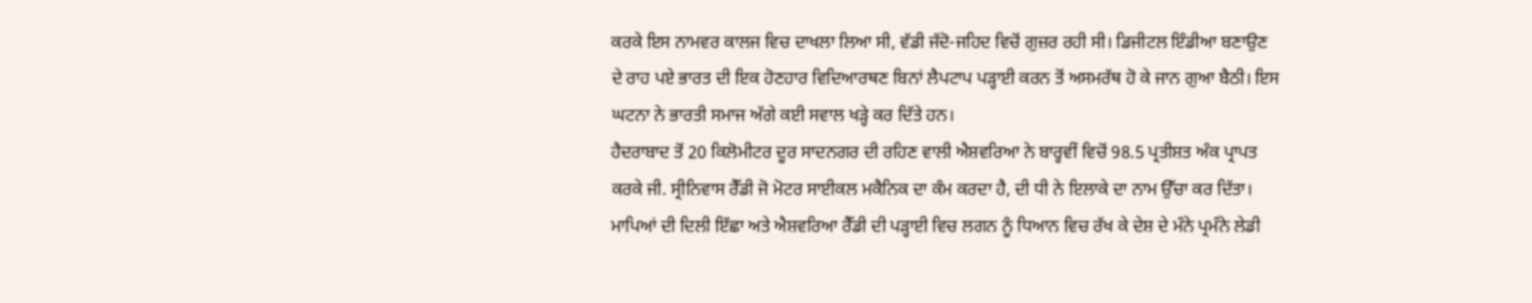ਕਰਕੇ ਇਸ ਨਾਮਵਰ ਕਾਲਜ ਵਿਚ ਦਾਖਲਾ ਲਿਆ ਸੀ, ਵੱਡੀ ਜੱਦੋ-ਜਹਿਦ ਵਿਚੋਂ ਗੁਜ਼ਰ ਰਹੀ ਸੀ। ਡਿਜੀਟਲ ਇੰਡੀਆ ਬਣਾਉਣ ਦੇ ਰਾਹ ਪਏ ਭਾਰਤ ਦੀ ਇਕ ਹੋਣਹਾਰ ਵਿਦਿਆਰਥਣ ਬਿਨਾਂ ਲੈਪਟਾਪ ਪੜ੍ਹਾਈ ਕਰਨ ਤੋਂ ਅਸਮਰੱਥ ਹੋ ਕੇ ਜਾਨ ਗੁਆ ਬੈਠੀ। ਇਸ ਘਟਨਾ ਨੇ ਭਾਰਤੀ ਸਮਾਜ ਅੱਗੇ ਕਈ ਸਵਾਲ ਖੜ੍ਹੇ ਕਰ ਦਿੱਤੇ ਹਨ।
ਹੈਦਰਾਬਾਦ ਤੋਂ 20 ਕਿਲੋਮੀਟਰ ਦੂਰ ਸਾਦਨਗਰ ਦੀ ਰਹਿਣ ਵਾਲੀ ਐਸ਼ਵਰਿਆ ਨੇ ਬਾਰ੍ਹਵੀਂ ਵਿਚੋਂ 98.5 ਪ੍ਰਤੀਸ਼ਤ ਅੰਕ ਪ੍ਰਾਪਤ ਕਰਕੇ ਜੀ. ਸ੍ਰੀਨਿਵਾਸ ਰੈੱਡੀ ਜੋ ਮੋਟਰ ਸਾਈਕਲ ਮਕੈਨਿਕ ਦਾ ਕੰਮ ਕਰਦਾ ਹੈ, ਦੀ ਧੀ ਨੇ ਇਲਾਕੇ ਦਾ ਨਾਮ ਉੱਚਾ ਕਰ ਦਿੱਤਾ। ਮਾਪਿਆਂ ਦੀ ਦਿਲੀ ਇੱਛਾ ਅਤੇ ਐਸ਼ਵਰਿਆ ਰੈੱਡੀ ਦੀ ਪੜ੍ਹਾਈ ਵਿਚ ਲਗਨ ਨੂੰ ਧਿਆਨ ਵਿਚ ਰੱਖ ਕੇ ਦੇਸ਼ ਦੇ ਮੰਨੇ ਪ੍ਰਮੰਨੇ ਲੇਡੀ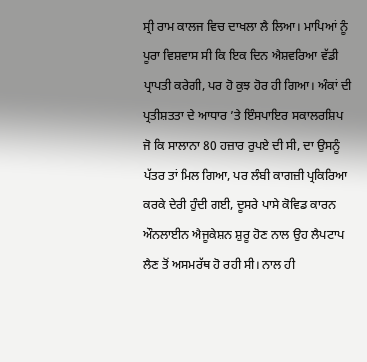ਸ੍ਰੀ ਰਾਮ ਕਾਲਜ ਵਿਚ ਦਾਖਲਾ ਲੈ ਲਿਆ। ਮਾਪਿਆਂ ਨੂੰ ਪੂਰਾ ਵਿਸ਼ਵਾਸ ਸੀ ਕਿ ਇਕ ਦਿਨ ਐਸ਼ਵਰਿਆ ਵੱਡੀ ਪ੍ਰਾਪਤੀ ਕਰੇਗੀ, ਪਰ ਹੋ ਕੁਝ ਹੋਰ ਹੀ ਗਿਆ। ਅੰਕਾਂ ਦੀ ਪ੍ਰਤੀਸ਼ਤਤਾ ਦੇ ਆਧਾਰ ’ਤੇ ਇੰਸਪਾਇਰ ਸਕਾਲਰਸ਼ਿਪ ਜੋ ਕਿ ਸਾਲਾਨਾ 80 ਹਜ਼ਾਰ ਰੁਪਏ ਦੀ ਸੀ, ਦਾ ਉਸਨੂੰ ਪੱਤਰ ਤਾਂ ਮਿਲ ਗਿਆ, ਪਰ ਲੰਬੀ ਕਾਗਜ਼ੀ ਪ੍ਰਕਿਰਿਆ ਕਰਕੇ ਦੇਰੀ ਹੁੰਦੀ ਗਈ, ਦੂਸਰੇ ਪਾਸੇ ਕੋਵਿਡ ਕਾਰਨ ਔਨਲਾਈਨ ਐਜੂਕੇਸ਼ਨ ਸ਼ੁਰੂ ਹੋਣ ਨਾਲ ਉਹ ਲੈਪਟਾਪ ਲੈਣ ਤੋਂ ਅਸਮਰੱਥ ਹੋ ਰਹੀ ਸੀ। ਨਾਲ ਹੀ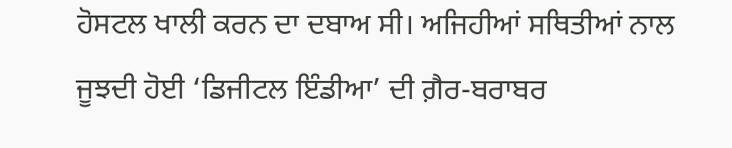ਹੋਸਟਲ ਖਾਲੀ ਕਰਨ ਦਾ ਦਬਾਅ ਸੀ। ਅਜਿਹੀਆਂ ਸਥਿਤੀਆਂ ਨਾਲ ਜੂਝਦੀ ਹੋਈ ‘ਡਿਜੀਟਲ ਇੰਡੀਆ’ ਦੀ ਗ਼ੈਰ-ਬਰਾਬਰ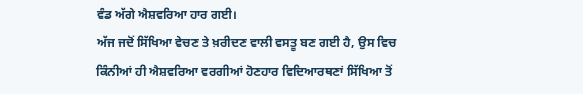ਵੰਡ ਅੱਗੇ ਐਸ਼ਵਰਿਆ ਹਾਰ ਗਈ।
ਅੱਜ ਜਦੋਂ ਸਿੱਖਿਆ ਵੇਚਣ ਤੇ ਖ਼ਰੀਦਣ ਵਾਲੀ ਵਸਤੂ ਬਣ ਗਈ ਹੈ, ਉਸ ਵਿਚ ਕਿੰਨੀਆਂ ਹੀ ਐਸ਼ਵਰਿਆ ਵਰਗੀਆਂ ਹੋਣਹਾਰ ਵਿਦਿਆਰਥਣਾਂ ਸਿੱਖਿਆ ਤੋਂ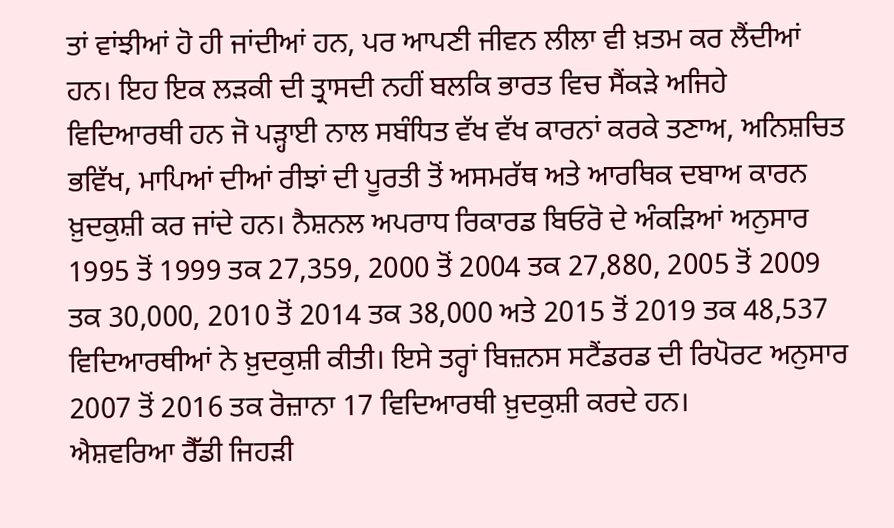ਤਾਂ ਵਾਂਝੀਆਂ ਹੋ ਹੀ ਜਾਂਦੀਆਂ ਹਨ, ਪਰ ਆਪਣੀ ਜੀਵਨ ਲੀਲਾ ਵੀ ਖ਼ਤਮ ਕਰ ਲੈਂਦੀਆਂ ਹਨ। ਇਹ ਇਕ ਲੜਕੀ ਦੀ ਤ੍ਰਾਸਦੀ ਨਹੀਂ ਬਲਕਿ ਭਾਰਤ ਵਿਚ ਸੈਂਕੜੇ ਅਜਿਹੇ ਵਿਦਿਆਰਥੀ ਹਨ ਜੋ ਪੜ੍ਹਾਈ ਨਾਲ ਸਬੰਧਿਤ ਵੱਖ ਵੱਖ ਕਾਰਨਾਂ ਕਰਕੇ ਤਣਾਅ, ਅਨਿਸ਼ਚਿਤ ਭਵਿੱਖ, ਮਾਪਿਆਂ ਦੀਆਂ ਰੀਝਾਂ ਦੀ ਪੂਰਤੀ ਤੋਂ ਅਸਮਰੱਥ ਅਤੇ ਆਰਥਿਕ ਦਬਾਅ ਕਾਰਨ ਖ਼ੁਦਕੁਸ਼ੀ ਕਰ ਜਾਂਦੇ ਹਨ। ਨੈਸ਼ਨਲ ਅਪਰਾਧ ਰਿਕਾਰਡ ਬਿਓਰੋ ਦੇ ਅੰਕੜਿਆਂ ਅਨੁਸਾਰ 1995 ਤੋਂ 1999 ਤਕ 27,359, 2000 ਤੋਂ 2004 ਤਕ 27,880, 2005 ਤੋਂ 2009 ਤਕ 30,000, 2010 ਤੋਂ 2014 ਤਕ 38,000 ਅਤੇ 2015 ਤੋਂ 2019 ਤਕ 48,537 ਵਿਦਿਆਰਥੀਆਂ ਨੇ ਖ਼ੁਦਕੁਸ਼ੀ ਕੀਤੀ। ਇਸੇ ਤਰ੍ਹਾਂ ਬਿਜ਼ਨਸ ਸਟੈਂਡਰਡ ਦੀ ਰਿਪੋਰਟ ਅਨੁਸਾਰ 2007 ਤੋਂ 2016 ਤਕ ਰੋਜ਼ਾਨਾ 17 ਵਿਦਿਆਰਥੀ ਖ਼ੁਦਕੁਸ਼ੀ ਕਰਦੇ ਹਨ।
ਐਸ਼ਵਰਿਆ ਰੈੱਡੀ ਜਿਹੜੀ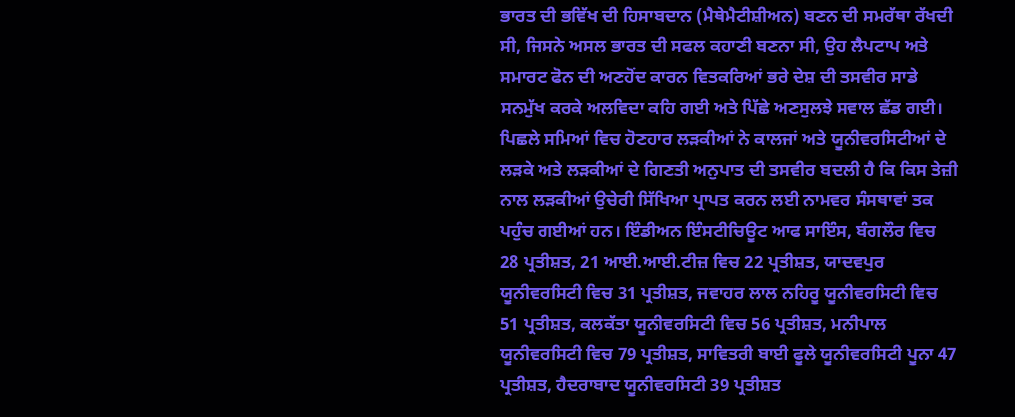ਭਾਰਤ ਦੀ ਭਵਿੱਖ ਦੀ ਹਿਸਾਬਦਾਨ (ਮੈਥੇਮੈਟੀਸ਼ੀਅਨ) ਬਣਨ ਦੀ ਸਮਰੱਥਾ ਰੱਖਦੀ ਸੀ, ਜਿਸਨੇ ਅਸਲ ਭਾਰਤ ਦੀ ਸਫਲ ਕਹਾਣੀ ਬਣਨਾ ਸੀ, ਉਹ ਲੈਪਟਾਪ ਅਤੇ ਸਮਾਰਟ ਫੋਨ ਦੀ ਅਣਹੋਂਦ ਕਾਰਨ ਵਿਤਕਰਿਆਂ ਭਰੇ ਦੇਸ਼ ਦੀ ਤਸਵੀਰ ਸਾਡੇ ਸਨਮੁੱਖ ਕਰਕੇ ਅਲਵਿਦਾ ਕਹਿ ਗਈ ਅਤੇ ਪਿੱਛੇ ਅਣਸੁਲਝੇ ਸਵਾਲ ਛੱਡ ਗਈ।
ਪਿਛਲੇ ਸਮਿਆਂ ਵਿਚ ਹੋਣਹਾਰ ਲੜਕੀਆਂ ਨੇ ਕਾਲਜਾਂ ਅਤੇ ਯੂਨੀਵਰਸਿਟੀਆਂ ਦੇ ਲੜਕੇ ਅਤੇ ਲੜਕੀਆਂ ਦੇ ਗਿਣਤੀ ਅਨੁਪਾਤ ਦੀ ਤਸਵੀਰ ਬਦਲੀ ਹੈ ਕਿ ਕਿਸ ਤੇਜ਼ੀ ਨਾਲ ਲੜਕੀਆਂ ਉਚੇਰੀ ਸਿੱਖਿਆ ਪ੍ਰਾਪਤ ਕਰਨ ਲਈ ਨਾਮਵਰ ਸੰਸਥਾਵਾਂ ਤਕ ਪਹੁੰਚ ਗਈਆਂ ਹਨ। ਇੰਡੀਅਨ ਇੰਸਟੀਚਿਊਟ ਆਫ ਸਾਇੰਸ, ਬੰਗਲੌਰ ਵਿਚ 28 ਪ੍ਰਤੀਸ਼ਤ, 21 ਆਈ.ਆਈ.ਟੀਜ਼ ਵਿਚ 22 ਪ੍ਰਤੀਸ਼ਤ, ਯਾਦਵਪੁਰ ਯੂਨੀਵਰਸਿਟੀ ਵਿਚ 31 ਪ੍ਰਤੀਸ਼ਤ, ਜਵਾਹਰ ਲਾਲ ਨਹਿਰੂ ਯੂਨੀਵਰਸਿਟੀ ਵਿਚ 51 ਪ੍ਰਤੀਸ਼ਤ, ਕਲਕੱਤਾ ਯੂਨੀਵਰਸਿਟੀ ਵਿਚ 56 ਪ੍ਰਤੀਸ਼ਤ, ਮਨੀਪਾਲ ਯੂਨੀਵਰਸਿਟੀ ਵਿਚ 79 ਪ੍ਰਤੀਸ਼ਤ, ਸਾਵਿਤਰੀ ਬਾਈ ਫੂਲੇ ਯੂਨੀਵਰਸਿਟੀ ਪੂਨਾ 47 ਪ੍ਰਤੀਸ਼ਤ, ਹੈਦਰਾਬਾਦ ਯੂਨੀਵਰਸਿਟੀ 39 ਪ੍ਰਤੀਸ਼ਤ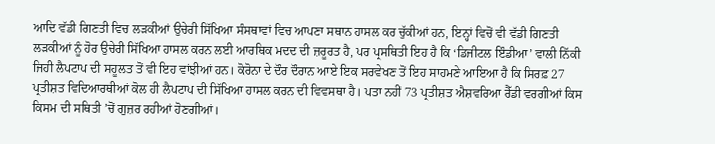ਆਦਿ ਵੱਡੀ ਗਿਣਤੀ ਵਿਚ ਲੜਕੀਆਂ ਉਚੇਰੀ ਸਿੱਖਿਆ ਸੰਸਥਾਵਾਂ ਵਿਚ ਆਪਣਾ ਸਥਾਨ ਹਾਸਲ ਕਰ ਚੁੱਕੀਆਂ ਹਨ, ਇਨ੍ਹਾਂ ਵਿਚੋਂ ਵੀ ਵੱਡੀ ਗਿਣਤੀ ਲੜਕੀਆਂ ਨੂੰ ਹੋਰ ਉਚੇਰੀ ਸਿੱਖਿਆ ਹਾਸਲ ਕਰਨ ਲਈ ਆਰਥਿਕ ਮਦਦ ਦੀ ਜ਼ਰੂਰਤ ਹੈ, ਪਰ ਪ੍ਰਸਥਿਤੀ ਇਹ ਹੈ ਕਿ ‘ਡਿਜੀਟਲ ਇੰਡੀਆ’ ਵਾਲੀ ਨਿੱਕੀ ਜਿਹੀ ਲੈਪਟਾਪ ਦੀ ਸਹੂਲਤ ਤੋਂ ਵੀ ਇਹ ਵਾਂਝੀਆਂ ਹਨ। ਕੋਰੋਨਾ ਦੇ ਦੌਰ ਦੌਰਾਨ ਆਏ ਇਕ ਸਰਵੇਖਣ ਤੋਂ ਇਹ ਸਾਹਮਣੇ ਆਇਆ ਹੈ ਕਿ ਸਿਰਫ਼ 27 ਪ੍ਰਤੀਸ਼ਤ ਵਿਦਿਆਰਥੀਆਂ ਕੋਲ ਹੀ ਲੈਪਟਾਪ ਦੀ ਸਿੱਖਿਆ ਹਾਸਲ ਕਰਨ ਦੀ ਵਿਵਸਥਾ ਹੈ। ਪਤਾ ਨਹੀਂ 73 ਪ੍ਰਤੀਸ਼ਤ ਐਸ਼ਵਰਿਆ ਰੈੱਡੀ ਵਰਗੀਆਂ ਕਿਸ ਕਿਸਮ ਦੀ ਸਥਿਤੀ ’ਚੋਂ ਗੁਜ਼ਰ ਰਹੀਆਂ ਹੋਣਗੀਆਂ।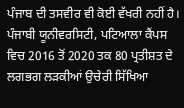ਪੰਜਾਬ ਦੀ ਤਸਵੀਰ ਵੀ ਕੋਈ ਵੱਖਰੀ ਨਹੀਂ ਹੈ। ਪੰਜਾਬੀ ਯੂਨੀਵਰਸਿਟੀ, ਪਟਿਆਲਾ ਕੈਂਪਸ ਵਿਚ 2016 ਤੋਂ 2020 ਤਕ 80 ਪ੍ਰਤੀਸ਼ਤ ਦੇ ਲਗਭਗ ਲੜਕੀਆਂ ਉਚੇਰੀ ਸਿੱਖਿਆ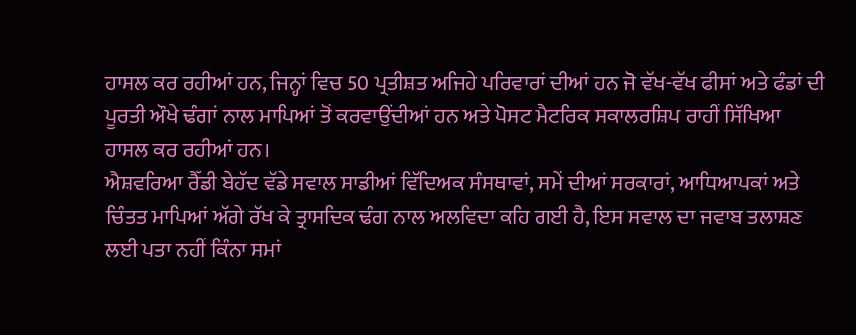ਹਾਸਲ ਕਰ ਰਹੀਆਂ ਹਨ, ਜਿਨ੍ਹਾਂ ਵਿਚ 50 ਪ੍ਰਤੀਸ਼ਤ ਅਜਿਹੇ ਪਰਿਵਾਰਾਂ ਦੀਆਂ ਹਨ ਜੋ ਵੱਖ-ਵੱਖ ਫੀਸਾਂ ਅਤੇ ਫੰਡਾਂ ਦੀ ਪੂਰਤੀ ਔਖੇ ਢੰਗਾਂ ਨਾਲ ਮਾਪਿਆਂ ਤੋਂ ਕਰਵਾਉਂਦੀਆਂ ਹਨ ਅਤੇ ਪੋਸਟ ਮੈਟਰਿਕ ਸਕਾਲਰਸ਼ਿਪ ਰਾਹੀਂ ਸਿੱਖਿਆ ਹਾਸਲ ਕਰ ਰਹੀਆਂ ਹਨ।
ਐਸ਼ਵਰਿਆ ਰੈੱਡੀ ਬੇਹੱਦ ਵੱਡੇ ਸਵਾਲ ਸਾਡੀਆਂ ਵਿੱਦਿਅਕ ਸੰਸਥਾਵਾਂ, ਸਮੇਂ ਦੀਆਂ ਸਰਕਾਰਾਂ, ਆਧਿਆਪਕਾਂ ਅਤੇ ਚਿੰਤਤ ਮਾਪਿਆਂ ਅੱਗੇ ਰੱਖ ਕੇ ਤ੍ਰਾਸਦਿਕ ਢੰਗ ਨਾਲ ਅਲਵਿਦਾ ਕਹਿ ਗਈ ਹੈ, ਇਸ ਸਵਾਲ ਦਾ ਜਵਾਬ ਤਲਾਸ਼ਣ ਲਈ ਪਤਾ ਨਹੀਂ ਕਿੰਨਾ ਸਮਾਂ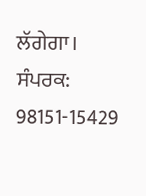ਲੱਗੇਗਾ।
ਸੰਪਰਕ: 98151-15429